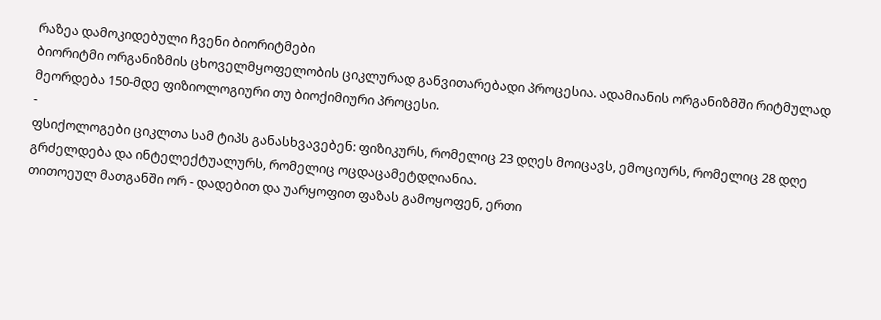რაზეა დამოკიდებული ჩვენი ბიორიტმები
ბიორიტმი ორგანიზმის ცხოველმყოფელობის ციკლურად განვითარებადი პროცესია. ადამიანის ორგანიზმში რიტმულად მეორდება 150-მდე ფიზიოლოგიური თუ ბიოქიმიური პროცესი.
-
ფსიქოლოგები ციკლთა სამ ტიპს განასხვავებენ: ფიზიკურს, რომელიც 23 დღეს მოიცავს, ემოციურს, რომელიც 28 დღე გრძელდება და ინტელექტუალურს, რომელიც ოცდაცამეტდღიანია.
თითოეულ მათგანში ორ - დადებით და უარყოფით ფაზას გამოყოფენ, ერთი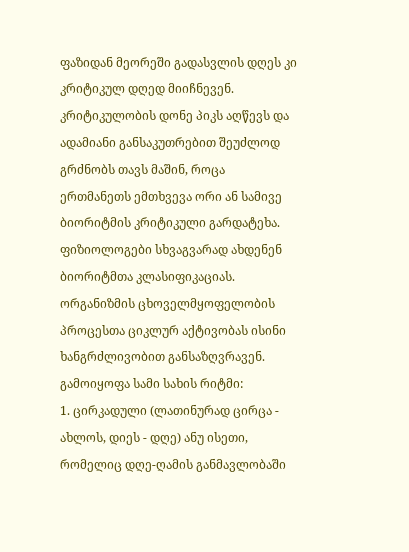ფაზიდან მეორეში გადასვლის დღეს კი კრიტიკულ დღედ მიიჩნევენ. კრიტიკულობის დონე პიკს აღწევს და ადამიანი განსაკუთრებით შეუძლოდ გრძნობს თავს მაშინ, როცა ერთმანეთს ემთხვევა ორი ან სამივე ბიორიტმის კრიტიკული გარდატეხა.
ფიზიოლოგები სხვაგვარად ახდენენ ბიორიტმთა კლასიფიკაციას. ორგანიზმის ცხოველმყოფელობის პროცესთა ციკლურ აქტივობას ისინი ხანგრძლივობით განსაზღვრავენ. გამოიყოფა სამი სახის რიტმი:
1. ცირკადული (ლათინურად ცირცა - ახლოს, დიეს - დღე) ანუ ისეთი, რომელიც დღე-ღამის განმავლობაში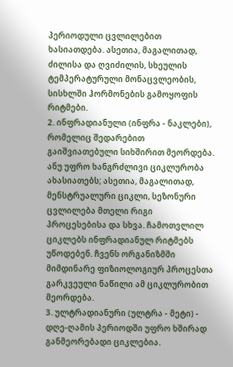პერიოდული ცვლილებით ხასიათდება. ასეთია, მაგალითად, ძილისა და ღვიძილის, სხეულის ტემპერატურული მონაცვლეობის, სისხლში ჰორმონების გამოყოფის რიტმები.
2. ინფრადიანული (ინფრა - ნაკლები), რომელიც შედარებით გაიშვიათებული სიხშირით მეორდება. ანუ უფრო ხანგრძლივი ციკლურობა ახასიათებს; ასეთია, მაგალითად, მენსტრუალური ციკლი, სეზონური ცვლილება მთელი რიგი პროცესებისა და სხვა. ჩამოთვლილ ციკლებს ინფრადიანულ რიტმებს უწოდებენ. ჩვენს ორგანიზმში მიმდინარე ფიზიოლოგიურ პროცესთა გარკვეული ნაწილი ამ ციკლურობით მეორდება.
3. ულტრადიანური (ულტრა - მეტი) - დღე-ღამის პერიოდში უფრო ხშირად განმეორებადი ციკლებია.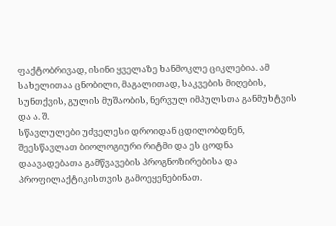ფაქტობრივად, ისინი ყველაზე ხანმოკლე ციკლებია. ამ სახელითაა ცნობილი, მაგალითად, საკვების მიღების, სუნთქვის, გულის მუშაობის, ნერვულ იმპულსთა განმუხტვის და ა. შ.
სწავლულები უძველესი დროიდან ცდილობდნენ, შეესწავლათ ბიოლოგიური რიტმი და ეს ცოდნა დაავადებათა გამწვავების პროგნოზირებისა და პროფილაქტიკისთვის გამოეყენებინათ.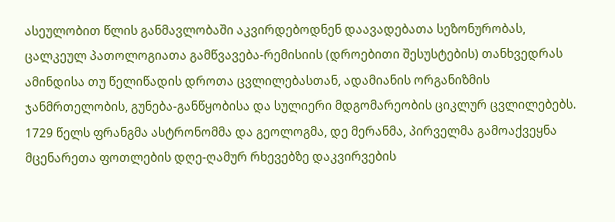ასეულობით წლის განმავლობაში აკვირდებოდნენ დაავადებათა სეზონურობას, ცალკეულ პათოლოგიათა გამწვავება-რემისიის (დროებითი შესუსტების) თანხვედრას ამინდისა თუ წელიწადის დროთა ცვლილებასთან, ადამიანის ორგანიზმის ჯანმრთელობის, გუნება-განწყობისა და სულიერი მდგომარეობის ციკლურ ცვლილებებს.
1729 წელს ფრანგმა ასტრონომმა და გეოლოგმა, დე მერანმა, პირველმა გამოაქვეყნა მცენარეთა ფოთლების დღე-ღამურ რხევებზე დაკვირვების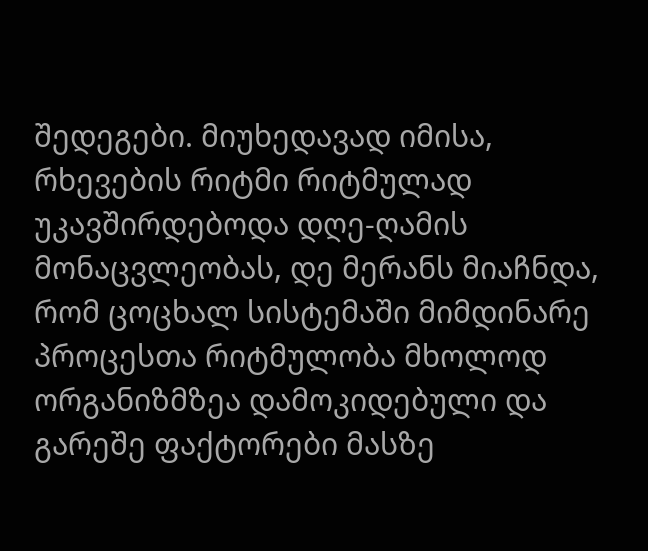შედეგები. მიუხედავად იმისა, რხევების რიტმი რიტმულად უკავშირდებოდა დღე-ღამის მონაცვლეობას, დე მერანს მიაჩნდა, რომ ცოცხალ სისტემაში მიმდინარე პროცესთა რიტმულობა მხოლოდ ორგანიზმზეა დამოკიდებული და გარეშე ფაქტორები მასზე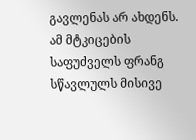გავლენას არ ახდენს. ამ მტკიცების საფუძველს ფრანგ სწავლულს მისივე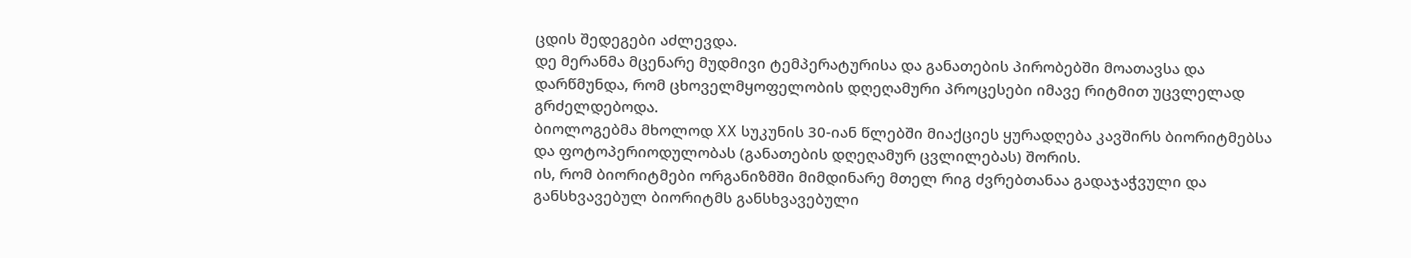ცდის შედეგები აძლევდა.
დე მერანმა მცენარე მუდმივი ტემპერატურისა და განათების პირობებში მოათავსა და დარწმუნდა, რომ ცხოველმყოფელობის დღეღამური პროცესები იმავე რიტმით უცვლელად გრძელდებოდა.
ბიოლოგებმა მხოლოდ XX სუკუნის 30-იან წლებში მიაქციეს ყურადღება კავშირს ბიორიტმებსა და ფოტოპერიოდულობას (განათების დღეღამურ ცვლილებას) შორის.
ის, რომ ბიორიტმები ორგანიზმში მიმდინარე მთელ რიგ ძვრებთანაა გადაჯაჭვული და განსხვავებულ ბიორიტმს განსხვავებული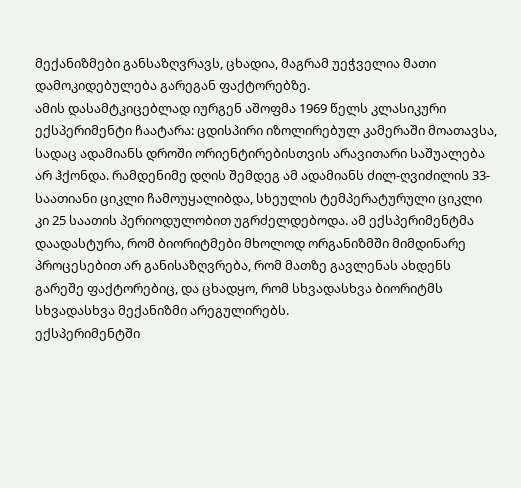მექანიზმები განსაზღვრავს, ცხადია, მაგრამ უეჭველია მათი დამოკიდებულება გარეგან ფაქტორებზე.
ამის დასამტკიცებლად იურგენ აშოფმა 1969 წელს კლასიკური ექსპერიმენტი ჩაატარა: ცდისპირი იზოლირებულ კამერაში მოათავსა, სადაც ადამიანს დროში ორიენტირებისთვის არავითარი საშუალება არ ჰქონდა. რამდენიმე დღის შემდეგ ამ ადამიანს ძილ-ღვიძილის 33-საათიანი ციკლი ჩამოუყალიბდა, სხეულის ტემპერატურული ციკლი კი 25 საათის პერიოდულობით უგრძელდებოდა. ამ ექსპერიმენტმა დაადასტურა, რომ ბიორიტმები მხოლოდ ორგანიზმში მიმდინარე პროცესებით არ განისაზღვრება, რომ მათზე გავლენას ახდენს გარეშე ფაქტორებიც, და ცხადყო, რომ სხვადასხვა ბიორიტმს სხვადასხვა მექანიზმი არეგულირებს.
ექსპერიმენტში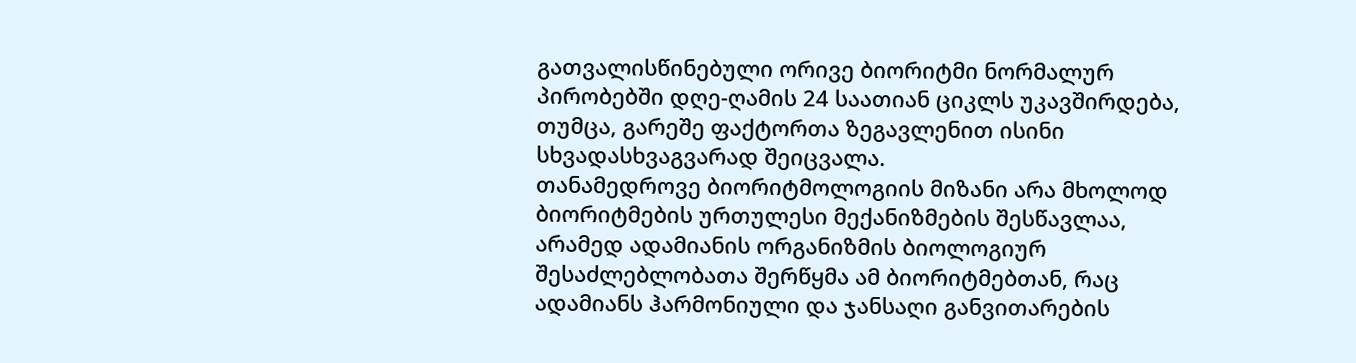გათვალისწინებული ორივე ბიორიტმი ნორმალურ პირობებში დღე-ღამის 24 საათიან ციკლს უკავშირდება, თუმცა, გარეშე ფაქტორთა ზეგავლენით ისინი სხვადასხვაგვარად შეიცვალა.
თანამედროვე ბიორიტმოლოგიის მიზანი არა მხოლოდ ბიორიტმების ურთულესი მექანიზმების შესწავლაა, არამედ ადამიანის ორგანიზმის ბიოლოგიურ შესაძლებლობათა შერწყმა ამ ბიორიტმებთან, რაც ადამიანს ჰარმონიული და ჯანსაღი განვითარების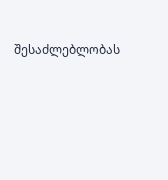შესაძლებლობას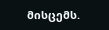მისცემს.